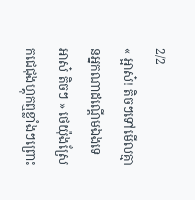2/2
« អ្អាស៎! តិចៗទៅមើលគ្មានអ្នកណាដណ្ដើមឯងទេ អាស៎ តិចៗ » ថេយ៉ុងស្រែកជេជុងហ្គុកឮខ្លាំងៗព្រោះ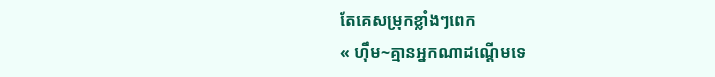តែគេសម្រុកខ្លាំងៗពេក
« ហ៊ឹម~គ្មានអ្នកណាដណ្ដើមទេ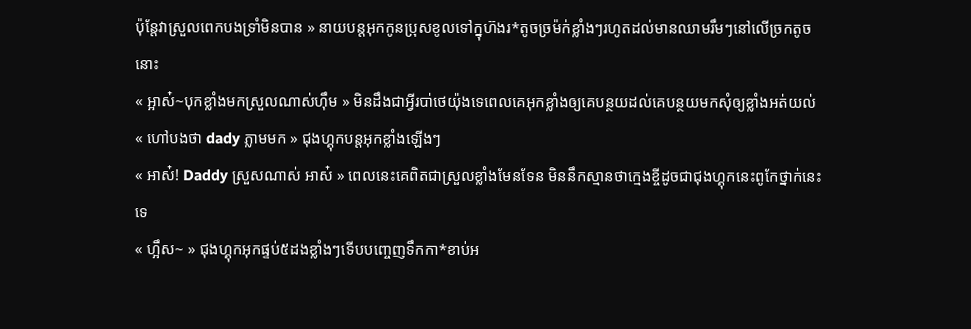ប៉ុន្តែវាស្រួលពេកបងទ្រាំមិនបាន » នាយបន្តអុកកូនប្រុសខូលទៅក្នុហ៊ងរ*តូចច្រម៉ក់ខ្លាំងៗរហូតដល់មានឈាមរឹមៗនៅលើច្រកតូចនោះ
« អ្អាស៎~បុកខ្លាំងមកស្រួលណាស់ហ៊ឹម » មិនដឹងជាអ្វីរបា់ថេយ៉ុងទេពេលគេអុកខ្លាំងឲ្យគេបន្ថយដល់គេបន្ថយមកសុំឲ្យខ្លាំងអត់យល់
« ហៅបងថា dady ភ្លាមមក » ជុងហ្គុកបន្តអុកខ្លាំងឡើងៗ
« អាស៎! Daddy ស្រួសណាស់ អាស៎ » ពេលនេះគេពិតជាស្រួលខ្លាំងមែនទែន មិននឹកស្មានថាក្មេងខ្ចីដូចជាជុងហ្គុកនេះពូកែថ្នាក់នេះទេ
« ហ្អឹស~ » ជុងហ្គុកអុកផ្ទប់៥ដងខ្លាំងៗទើបបញ្ចេញទឹកកា*ខាប់អ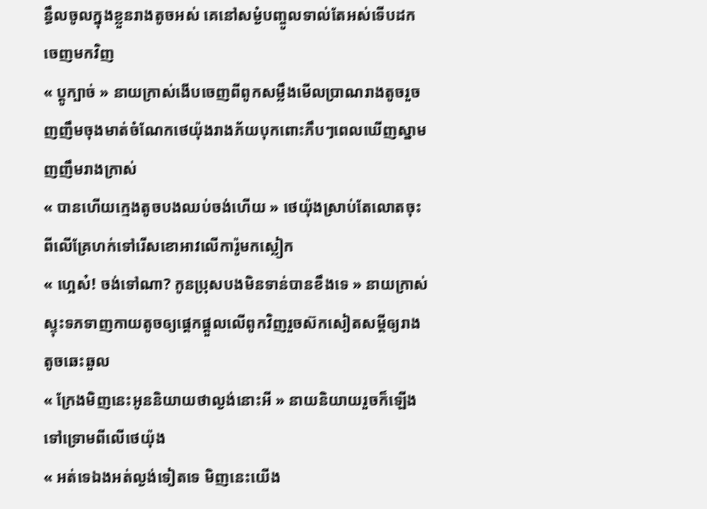ន្ធឹលចូលក្នុងខ្លួនរាងតូចអស់ គេនៅសម្ងំបញ្ចូលទាល់តែអស់ទើបដកចេញមកវិញ
« ប្ដូក្បាច់ » នាយក្រាស់ងើបចេញពីពូកសម្លឹងមើលប្រាណរាងតូចរួចញញឹមចុងមាត់ចំណែកថេយ៉ុងរាងភ័យបុកពោះភឹបៗពេលឃើញស្នាមញញឹមរាងក្រាស់
« បានហើយក្មេងតូចបងឈប់ចង់ហើយ » ថេយ៉ុងស្រាប់តែលោតចុះពីលើគ្រែហក់ទៅរើសខោអាវលើការ៉ូមកស្លៀក
« ហ្អេស៎! ចង់ទៅណា? កូនប្រុសបងមិនទាន់បានខឹងទេ » នាយក្រាស់ស្ទុះទភទាញកាយតូចឲ្យផ្ដេកផ្ដួលលើពូកវិញរួចស៊កសៀតសម្ដីឲ្យរាងតូចឆេះឆួល
« ក្រែងមិញនេះអូននិយាយថាល្ងង់នោះអី » នាយនិយាយរួចក៏ឡើងទៅទ្រោមពីលើថេយ៉ុង
« អត់ទេឯងអត់ល្ងង់ទៀតទេ មិញនេះយើង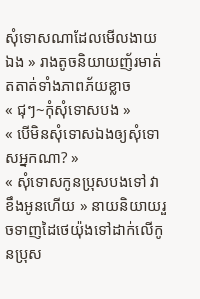សុំទោសណាដែលមើលងាយឯង » រាងតូចនិយាយញ័រមាត់តតាត់ទាំងភាពភ័យខ្លាច
« ជុៗ~កុំសុំទោសបង »
« បើមិនសុំទោសឯងឲ្យសុំទោសអ្នកណា? »
« សុំទោសកូនប្រុសបងទៅ វាខឹងអូនហើយ » នាយនិយាយរួចទាញដៃថេយ៉ុងទៅដាក់លើកូនប្រុស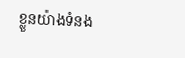ខ្លួនយ៉ាងទំនង